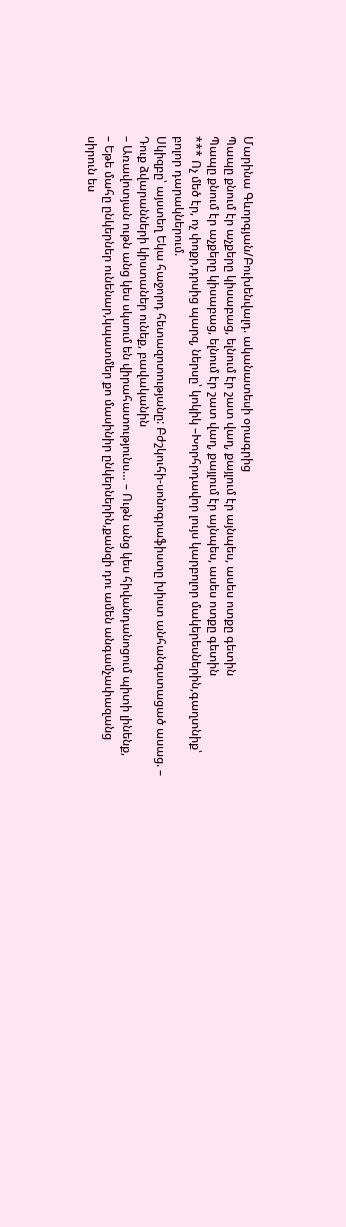Մարինա Գևորգյան/Բուխենվալդ. ականատեսի օրագրից
Պապը քնում էր աչքերը կիսաբաց, ելնում էր շատ վաղ, քայլում էր այնպես, ասես ոտքը գետին
Պապը քնում էր աչքերը կիսաբաց, ելնում էր շատ վաղ, քայլում էր այնպես, ասես ոտքը գետին
*** Ոչ մեծ էր, ոչ փոքր,դրսից պարզ, ներսը՝ կոկիկ –Խորհրդավոր լույս կարբոլոր մակերեսներին,գաղտնիք՝ բոլոր դարակներում.
Սկիզբը՝ այստեղ Եկա հաջորդ հետազոտությանը: Բժշկուհի-սոնոգրաֆիստը խիստ անհանգստացած ասաց. – Դուք ձվարանների կիստաներ ունեք, բավականին
– Առավոտյան ութն անց կես սկսում են վիրահատությունս… – Ութն անց կես հիվանդանոցում պիտի լինենք,
– Եթե մահը ընկերներ ունենար,կպատմեր քո մասինիր ընկերներին,քանզի դու ամեն անգամչափազանց սիրուն ես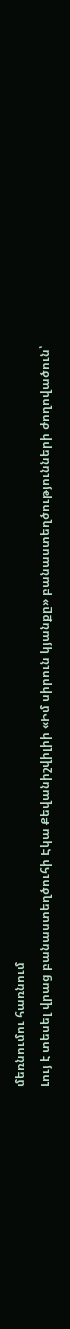մեռնումու հառնում
Լույ է տեսել վրաց բանաստեղծուհի Էկա Քեվանիշվիլիի «Իմ սիրուն կյանքը» բանաստեղծությունների ժողովածուն՝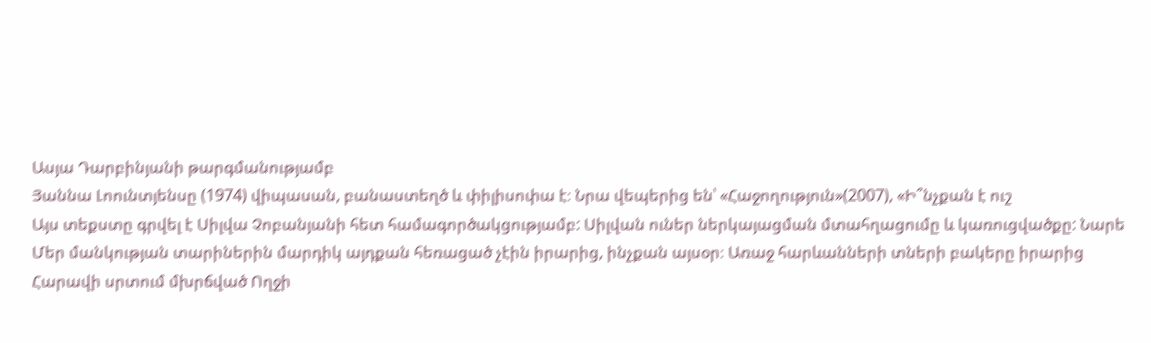Ասյա Դարբինյանի թարգմանությամբ
Յաննա Լոունտյենսը (1974) վիպասան, բանաստեղծ և փիլիսոփա է։ Նրա վեպերից են՝ «Հաջողություն»(2007), «Ի՞նչքան է ուշ
Այս տեքստը գրվել է Սիլվա Չոբանյանի հետ համագործակցությամբ: Սիլվան ուներ ներկայացման մտահղացումը և կառուցվածքը: Նարե
Մեր մանկության տարիներին մարդիկ այդքան հեռացած չէին իրարից, ինչքան այսօր։ Առաջ հարևանների տների բակերը իրարից
Հարավի սրտում մխրճված Ողջի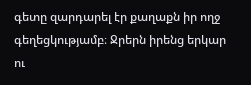գետը զարդարել էր քաղաքն իր ողջ գեղեցկությամբ։ Ջրերն իրենց երկար ու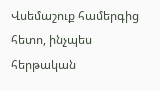Վսեմաշուք համերգից հետո, ինչպես հերթական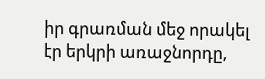իր գրառման մեջ որակել էր երկրի առաջնորդը,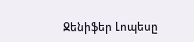Ջենիֆեր Լոպեսը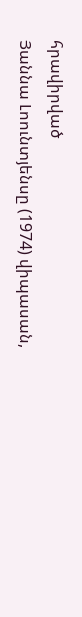հրավիրված
Յաննա Լոունտյենսը (1974) վիպասան,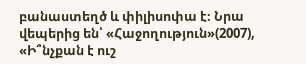բանաստեղծ և փիլիսոփա է։ Նրա վեպերից են՝ «Հաջողություն»(2007), «Ի՞նչքան է ուշ